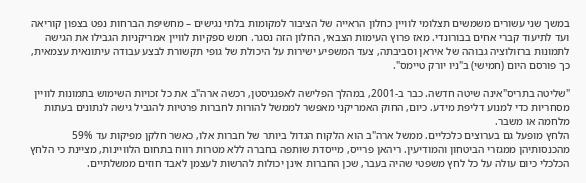במשך שני עשורים משמשים תצלומי לוויין כחלון הראייה של הציבור למקומות בלתי נגישים – מחשיפת הברחות נפט בצפון קוריאה ועד לתיעוד קברי אחים בבורונדי. מאז פרוץ העימות הצבאי, החלון הזה נסגר. חמש ספקיות לוויין אמריקניות הגבילו את הגישה לתמונות ברזולוציה גבוהה של איראן וסביבתה, צעד המשפיע ישירות על היכולת של גופי תקשורת לבצע עבודה עיתונאית עצמאית, כך פורסם היום (חמישי) ב"ניו יורק טיימס".

"שליטה בתריס"אינה שיטה חדשה. כבר ב-2001, במהלך הפלישה לאפגניסטן, רכשה ארה"ב את כל זכויות השימוש בתמונות לוויין מסחריות כדי למנוע דליפת מידע. כיום, החוק האמריקני מאפשר לממשל להורות לחברות פרטיות להגביל גישה לנתונים בעתות מלחמה או משבר.
הלחץ מופעל גם בערוצים כלכליים. ממשל ארה"ב הוא הלקוח הגדול ביותר של חברות אלו, כאשר חלקן מפיקות עד 59% מהכנסותיהן ממגזרי הביטחון והמודיעין. ריהאן פרייס, מייסדת שותפה בחברה ללא מטרות רווח בתחום הלוויינות, מציינת כי הלחץ הכלכלי כיום עולה על כל לחץ משפטי שהיה בעבר, שכן החברות אינן יכולות להרשות לעצמן לאבד חוזים ממשלתיים.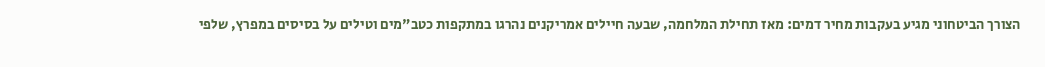הצורך הביטחוני מגיע בעקבות מחיר דמים: מאז תחילת המלחמה, שבעה חיילים אמריקנים נהרגו במתקפות כטב"מים וטילים על בסיסים במפרץ, שלפי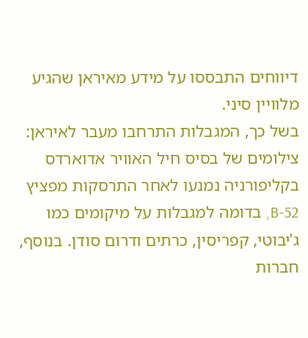דיווחים התבססו על מידע מאיראן שהגיע מלוויין סיני.
בשל כך, המגבלות התרחבו מעבר לאיראן: צילומים של בסיס חיל האוויר אדוארדס בקליפורניה נמנעו לאחר התרסקות מפציץ B-52, בדומה למגבלות על מיקומים כמו ג'יבוטי, קפריסין, כרתים ודרום סודן. בנוסף, חברות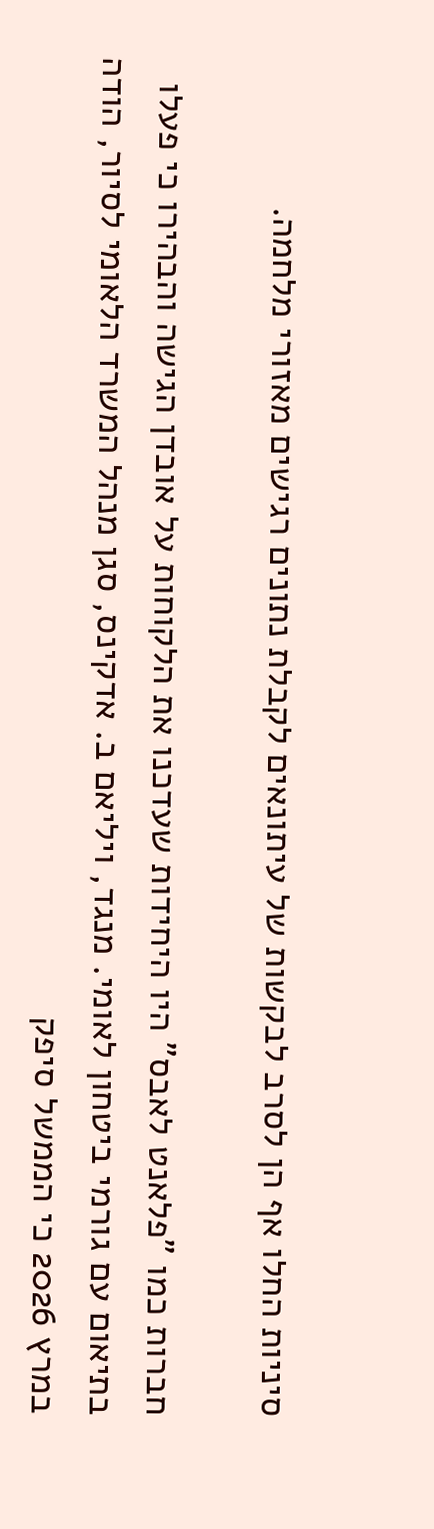סיניות החלו אף הן לסרב לבקשות של עיתונאים לקבלת נתונים רגישים מאזורי מלחמה.

חברות כמו "פלאנט לאבס" היו היחידות שעדכנו את הלקוחות על אובדן הגישה והבהירו כי פעלו בתיאום עם גורמי ביטחון לאומי. מנגד, ויליאם ב. אדקינס, סגן מנהל המשרד הלאומי לסיור, הודה במרץ 2026 כי הממשל סיפק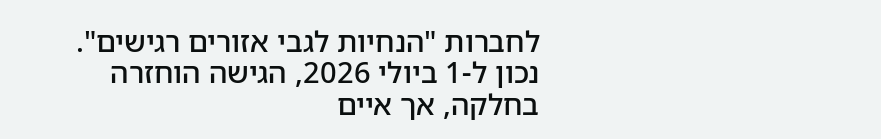לחברות "הנחיות לגבי אזורים רגישים". נכון ל-1 ביולי 2026, הגישה הוחזרה בחלקה, אך איים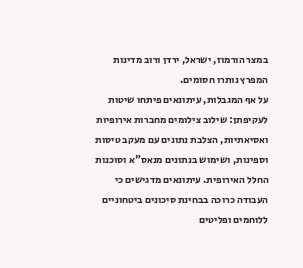במצר הורמוז, ישראל, ירדן ורוב מדינות המפרץ נותרו חסומים.
על אף המגבלות, עיתונאים פיתחו שיטות לעקיפתן: שילוב צילומים מחברות אירופיות ואסיאתיות, הצלבת נתונים עם מעקב טיסות וספינות, ושימוש בנתונים מנאס"א וסוכנות החלל האירופית. עיתונאים מדגישים כי העבודה כרוכה בבחינת סיכונים ביטחוניים ללוחמים ופליטים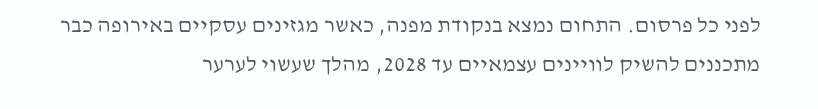לפני כל פרסום. התחום נמצא בנקודת מפנה, כאשר מגזינים עסקיים באירופה כבר מתכננים להשיק לוויינים עצמאיים עד 2028, מהלך שעשוי לערער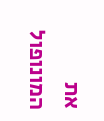את המונופול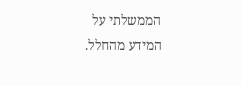הממשלתי על המידע מהחלל.